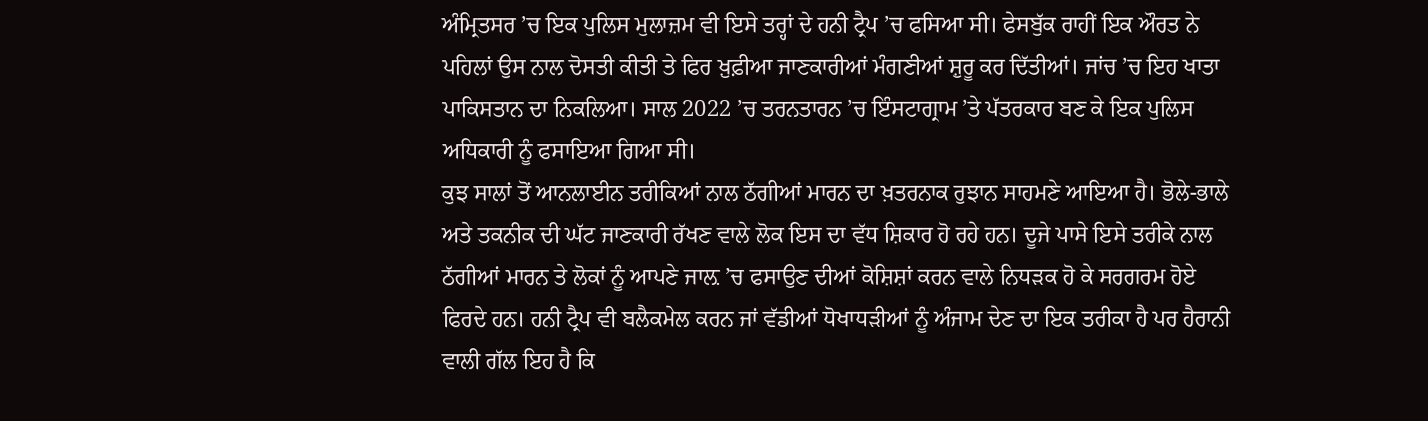ਅੰਮ੍ਰਿਤਸਰ ’ਚ ਇਕ ਪੁਲਿਸ ਮੁਲਾਜ਼ਮ ਵੀ ਇਸੇ ਤਰ੍ਹਾਂ ਦੇ ਹਨੀ ਟ੍ਰੈਪ ’ਚ ਫਸਿਆ ਸੀ। ਫੇਸਬੁੱਕ ਰਾਹੀਂ ਇਕ ਔਰਤ ਨੇ ਪਹਿਲਾਂ ਉਸ ਨਾਲ ਦੋਸਤੀ ਕੀਤੀ ਤੇ ਫਿਰ ਖ਼ੁਫ਼ੀਆ ਜਾਣਕਾਰੀਆਂ ਮੰਗਣੀਆਂ ਸ਼ੁਰੂ ਕਰ ਦਿੱਤੀਆਂ। ਜਾਂਚ ’ਚ ਇਹ ਖਾਤਾ ਪਾਕਿਸਤਾਨ ਦਾ ਨਿਕਲਿਆ। ਸਾਲ 2022 ’ਚ ਤਰਨਤਾਰਨ ’ਚ ਇੰਸਟਾਗ੍ਰਾਮ ’ਤੇ ਪੱਤਰਕਾਰ ਬਣ ਕੇ ਇਕ ਪੁਲਿਸ ਅਧਿਕਾਰੀ ਨੂੰ ਫਸਾਇਆ ਗਿਆ ਸੀ।
ਕੁਝ ਸਾਲਾਂ ਤੋਂ ਆਨਲਾਈਨ ਤਰੀਕਿਆਂ ਨਾਲ ਠੱਗੀਆਂ ਮਾਰਨ ਦਾ ਖ਼ਤਰਨਾਕ ਰੁਝਾਨ ਸਾਹਮਣੇ ਆਇਆ ਹੈ। ਭੋਲੇ-ਭਾਲੇ ਅਤੇ ਤਕਨੀਕ ਦੀ ਘੱਟ ਜਾਣਕਾਰੀ ਰੱਖਣ ਵਾਲੇ ਲੋਕ ਇਸ ਦਾ ਵੱਧ ਸ਼ਿਕਾਰ ਹੋ ਰਹੇ ਹਨ। ਦੂਜੇ ਪਾਸੇ ਇਸੇ ਤਰੀਕੇ ਨਾਲ ਠੱਗੀਆਂ ਮਾਰਨ ਤੇ ਲੋਕਾਂ ਨੂੰ ਆਪਣੇ ਜਾਲ਼ ’ਚ ਫਸਾਉਣ ਦੀਆਂ ਕੋਸ਼ਿਸ਼ਾਂ ਕਰਨ ਵਾਲੇ ਨਿਧੜਕ ਹੋ ਕੇ ਸਰਗਰਮ ਹੋਏ ਫਿਰਦੇ ਹਨ। ਹਨੀ ਟ੍ਰੈਪ ਵੀ ਬਲੈਕਮੇਲ ਕਰਨ ਜਾਂ ਵੱਡੀਆਂ ਧੋਖਾਧੜੀਆਂ ਨੂੰ ਅੰਜਾਮ ਦੇਣ ਦਾ ਇਕ ਤਰੀਕਾ ਹੈ ਪਰ ਹੈਰਾਨੀ ਵਾਲੀ ਗੱਲ ਇਹ ਹੈ ਕਿ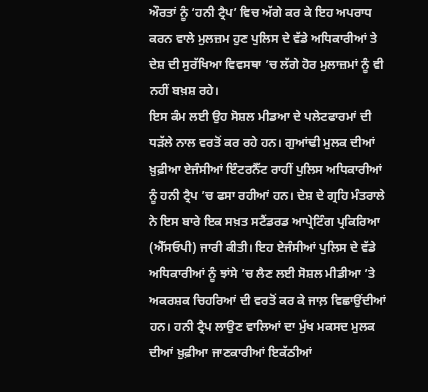ਔਰਤਾਂ ਨੂੰ ‘ਹਨੀ ਟ੍ਰੈਪ’ ਵਿਚ ਅੱਗੇ ਕਰ ਕੇ ਇਹ ਅਪਰਾਧ ਕਰਨ ਵਾਲੇ ਮੁਲਜ਼ਮ ਹੁਣ ਪੁਲਿਸ ਦੇ ਵੱਡੇ ਅਧਿਕਾਰੀਆਂ ਤੇ ਦੇਸ਼ ਦੀ ਸੁਰੱਖਿਆ ਵਿਵਸਥਾ ’ਚ ਲੱਗੇ ਹੋਰ ਮੁਲਾਜ਼ਮਾਂ ਨੂੰ ਵੀ ਨਹੀਂ ਬਖ਼ਸ਼ ਰਹੇ।
ਇਸ ਕੰਮ ਲਈ ਉਹ ਸੋਸ਼ਲ ਮੀਡਆ ਦੇ ਪਲੇਟਫਾਰਮਾਂ ਦੀ ਧੜੱਲੇ ਨਾਲ ਵਰਤੋਂ ਕਰ ਰਹੇ ਹਨ। ਗੁਆਂਢੀ ਮੁਲਕ ਦੀਆਂ ਖ਼ੁਫ਼ੀਆ ਏਜੰਸੀਆਂ ਇੰਟਰਨੈੱਟ ਰਾਹੀਂ ਪੁਲਿਸ ਅਧਿਕਾਰੀਆਂ ਨੂੰ ਹਨੀ ਟ੍ਰੈਪ ’ਚ ਫਸਾ ਰਹੀਆਂ ਹਨ। ਦੇਸ਼ ਦੇ ਗ੍ਰਹਿ ਮੰਤਰਾਲੇ ਨੇ ਇਸ ਬਾਰੇ ਇਕ ਸਖ਼ਤ ਸਟੈਂਡਰਡ ਆਪ੍ਰੇਟਿੰਗ ਪ੍ਰਕਿਰਿਆ (ਐੱਸਓਪੀ) ਜਾਰੀ ਕੀਤੀ। ਇਹ ਏਜੰਸੀਆਂ ਪੁਲਿਸ ਦੇ ਵੱਡੇ ਅਧਿਕਾਰੀਆਂ ਨੂੰ ਝਾਂਸੇ ’ਚ ਲੈਣ ਲਈ ਸੋਸ਼ਲ ਮੀਡੀਆ ’ਤੇ ਅਕਰਸ਼ਕ ਚਿਹਰਿਆਂ ਦੀ ਵਰਤੋਂ ਕਰ ਕੇ ਜਾਲ਼ ਵਿਛਾਉਂਦੀਆਂ ਹਨ। ਹਨੀ ਟ੍ਰੈਪ ਲਾਉਣ ਵਾਲਿਆਂ ਦਾ ਮੁੱਖ ਮਕਸਦ ਮੁਲਕ ਦੀਆਂ ਖ਼ੁਫ਼ੀਆ ਜਾਣਕਾਰੀਆਂ ਇਕੱਠੀਆਂ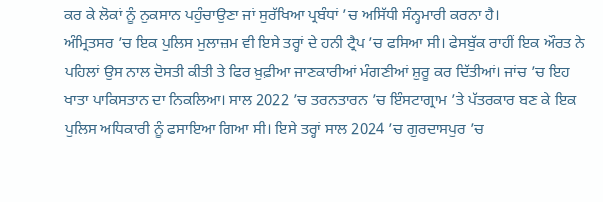ਕਰ ਕੇ ਲੋਕਾਂ ਨੂੰ ਨੁਕਸਾਨ ਪਹੁੰਚਾਉਣਾ ਜਾਂ ਸੁਰੱਖਿਆ ਪ੍ਰਬੰਧਾਂ ’ਚ ਅਸਿੱਧੀ ਸੰਨ੍ਹਮਾਰੀ ਕਰਨਾ ਹੈ।
ਅੰਮ੍ਰਿਤਸਰ ’ਚ ਇਕ ਪੁਲਿਸ ਮੁਲਾਜ਼ਮ ਵੀ ਇਸੇ ਤਰ੍ਹਾਂ ਦੇ ਹਨੀ ਟ੍ਰੈਪ ’ਚ ਫਸਿਆ ਸੀ। ਫੇਸਬੁੱਕ ਰਾਹੀਂ ਇਕ ਔਰਤ ਨੇ ਪਹਿਲਾਂ ਉਸ ਨਾਲ ਦੋਸਤੀ ਕੀਤੀ ਤੇ ਫਿਰ ਖ਼ੁਫ਼ੀਆ ਜਾਣਕਾਰੀਆਂ ਮੰਗਣੀਆਂ ਸ਼ੁਰੂ ਕਰ ਦਿੱਤੀਆਂ। ਜਾਂਚ ’ਚ ਇਹ ਖਾਤਾ ਪਾਕਿਸਤਾਨ ਦਾ ਨਿਕਲਿਆ। ਸਾਲ 2022 ’ਚ ਤਰਨਤਾਰਨ ’ਚ ਇੰਸਟਾਗ੍ਰਾਮ ’ਤੇ ਪੱਤਰਕਾਰ ਬਣ ਕੇ ਇਕ ਪੁਲਿਸ ਅਧਿਕਾਰੀ ਨੂੰ ਫਸਾਇਆ ਗਿਆ ਸੀ। ਇਸੇ ਤਰ੍ਹਾਂ ਸਾਲ 2024 ’ਚ ਗੁਰਦਾਸਪੁਰ ’ਚ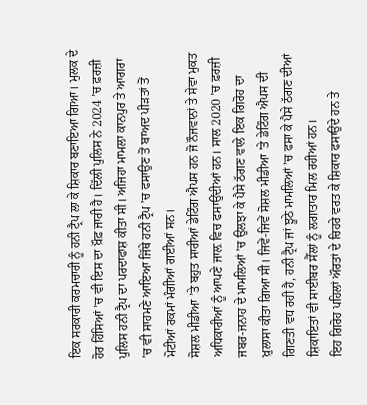ਇਕ ਸਰਕਾਰੀ ਕਰਮਚਾਰੀ ਨੂੰ ਹਨੀ ਟ੍ਰੈਪ ਲਾ ਕੇ ਸ਼ਿਕਾਰ ਬਣਾਇਆ ਗਿਆ। ਮੁਲਕ ਦੇ ਹੋਰ ਹਿੱਸਿਆਂ ’ਚ ਵੀ ਇਸ ਦਾ ਖ਼ੌਫ਼ ਜਾਰੀ ਹੈ। ਦਿੱਲੀ ਪੁਲਿਸ ਨੇ 2024 ’ਚ ਫ਼ਰਜ਼ੀ ਪੁਲਿਸ ਹਨੀ ਟ੍ਰੈਪ ਦਾ ਪਰਦਾਫਾਸ਼ ਕੀਤਾ ਸੀ। ਅਜਿਹਾ ਮਾਮਲਾ ਕਾਨਪੁਰ ਤੇ ਆਗਰਾ ’ਚ ਵੀ ਸਾਹਮਣੇ ਆਇਆ ਜਿੱਥੇ ਹਨੀ ਟ੍ਰੈਪ ’ਚ ਫਸਾਉਣ ਤੋਂ ਬਾਅਦ ਪੀੜਤਾਂ ਤੋਂ ਮੋਟੀਆਂ ਰਕਮਾਂ ਮੰਗੀਆਂ ਗਈਆਂ ਸਨ।
ਸੋਸ਼ਲ ਮੀਡੀਆ ’ਤੇ ਬਹੁਤ ਸਾਰੀਆਂ ਡੇਟਿੰਗ ਐਪਸ ਹਨ ਜੋ ਨੌਜਵਾਨਾਂ ਤੇ ਸੇਵਾ ਮੁਕਤ ਅਧਿਕਾਰੀਆਂ ਨੂੰ ਆਪਣੇ ਜਾਲ਼ ਵਿਚ ਫਸਾਉਂਦੀਆਂ ਹਨ। ਸਾਲ 2020 ’ਚ ਫ਼ਰਜ਼ੀ ਜਬਰ-ਜਨਾਹ ਦੇ ਮਾਮਲਿਆਂ ’ਚ ਉਲਝਾ ਕੇ ਪੈਸੇ ਠੱਗਣ ਵਾਲੇ ਇਕ ਗਿਰੋਹ ਦਾ ਖ਼ੁਲਾਸਾ ਕੀਤਾ ਗਿਆ ਸੀ। ਜਿਵੇਂ-ਜਿਵੇਂ ਸੋਸ਼ਲ ਮੀਡੀਆ ’ਤੇ ਡੇਟਿੰਗ ਐਪਸ ਦੀ ਗਿਣਤੀ ਵਧ ਰਹੀ ਹੈ, ਹਨੀ ਟ੍ਰੈਪ ਜਾਂ ਝੂਠੇ ਮਾਮਲਿਆਂ ’ਚ ਫਸਾ ਕੇ ਪੈਸੇ ਠੱਗਣ ਦੀਆਂ ਸ਼ਿਕਾਇਤਾਂ ਵੀ ਸਾਈਬਰ ਸੈੱਲਾਂ ਨੂੰ ਲਗਾਤਾਰ ਮਿਲ ਰਹੀਆਂ ਹਨ।
ਇਹ ਗਿਰੋਹ ਪਹਿਲਾਂ ਔਰਤਾਂ ਦੇ ਚਿਹਰੇ ਵਰਤ ਕੇ ਸ਼ਿਕਾਰ ਫਸਾਉਂਦੇ ਹਨ ਤੇ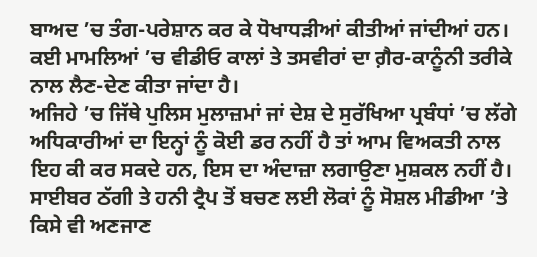ਬਾਅਦ ’ਚ ਤੰਗ-ਪਰੇਸ਼ਾਨ ਕਰ ਕੇ ਧੋਖਾਧੜੀਆਂ ਕੀਤੀਆਂ ਜਾਂਦੀਆਂ ਹਨ। ਕਈ ਮਾਮਲਿਆਂ ’ਚ ਵੀਡੀਓ ਕਾਲਾਂ ਤੇ ਤਸਵੀਰਾਂ ਦਾ ਗ਼ੈਰ-ਕਾਨੂੰਨੀ ਤਰੀਕੇ ਨਾਲ ਲੈਣ-ਦੇਣ ਕੀਤਾ ਜਾਂਦਾ ਹੈ।
ਅਜਿਹੇ ’ਚ ਜਿੱਥੇ ਪੁਲਿਸ ਮੁਲਾਜ਼ਮਾਂ ਜਾਂ ਦੇਸ਼ ਦੇ ਸੁਰੱਖਿਆ ਪ੍ਰਬੰਧਾਂ ’ਚ ਲੱਗੇ ਅਧਿਕਾਰੀਆਂ ਦਾ ਇਨ੍ਹਾਂ ਨੂੰ ਕੋਈ ਡਰ ਨਹੀਂ ਹੈ ਤਾਂ ਆਮ ਵਿਅਕਤੀ ਨਾਲ ਇਹ ਕੀ ਕਰ ਸਕਦੇ ਹਨ, ਇਸ ਦਾ ਅੰਦਾਜ਼ਾ ਲਗਾਉਣਾ ਮੁਸ਼ਕਲ ਨਹੀਂ ਹੈ। ਸਾਈਬਰ ਠੱਗੀ ਤੇ ਹਨੀ ਟ੍ਰੈਪ ਤੋਂ ਬਚਣ ਲਈ ਲੋਕਾਂ ਨੂੰ ਸੋਸ਼ਲ ਮੀਡੀਆ ’ਤੇ ਕਿਸੇ ਵੀ ਅਣਜਾਣ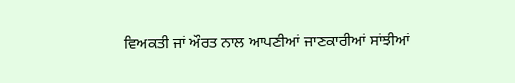ਵਿਅਕਤੀ ਜਾਂ ਔਰਤ ਨਾਲ ਆਪਣੀਆਂ ਜਾਣਕਾਰੀਆਂ ਸਾਂਝੀਆਂ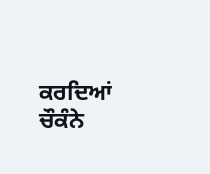ਕਰਦਿਆਂ ਚੌਕੰਨੇ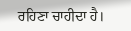ਰਹਿਣਾ ਚਾਹੀਦਾ ਹੈ।